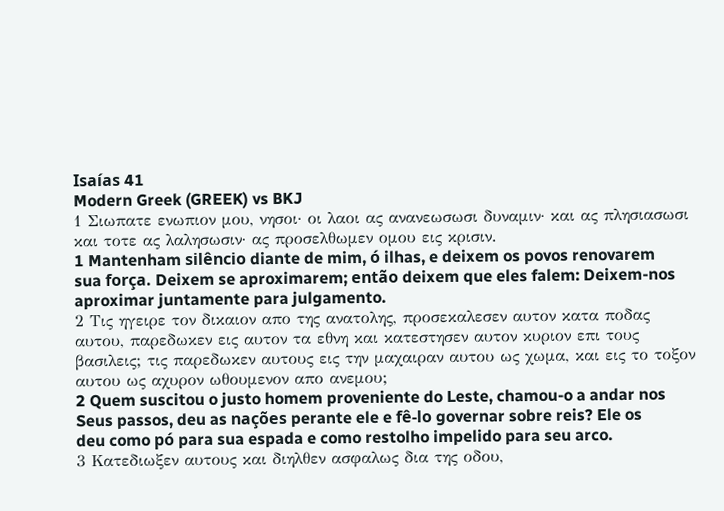Isaías 41
Modern Greek (GREEK) vs BKJ
1 Σιωπατε ενωπιον μου, νησοι· οι λαοι ας ανανεωσωσι δυναμιν· και ας πλησιασωσι και τοτε ας λαλησωσιν· ας προσελθωμεν ομου εις κρισιν.
1 Mantenham silêncio diante de mim, ó ilhas, e deixem os povos renovarem sua força. Deixem se aproximarem; então deixem que eles falem: Deixem-nos aproximar juntamente para julgamento.
2 Τις ηγειρε τον δικαιον απο της ανατολης, προσεκαλεσεν αυτον κατα ποδας αυτου, παρεδωκεν εις αυτον τα εθνη και κατεστησεν αυτον κυριον επι τους βασιλεις; τις παρεδωκεν αυτους εις την μαχαιραν αυτου ως χωμα, και εις το τοξον αυτου ως αχυρον ωθουμενον απο ανεμου;
2 Quem suscitou o justo homem proveniente do Leste, chamou-o a andar nos Seus passos, deu as nações perante ele e fê-lo governar sobre reis? Ele os deu como pó para sua espada e como restolho impelido para seu arco.
3 Κατεδιωξεν αυτους και διηλθεν ασφαλως δια της οδου,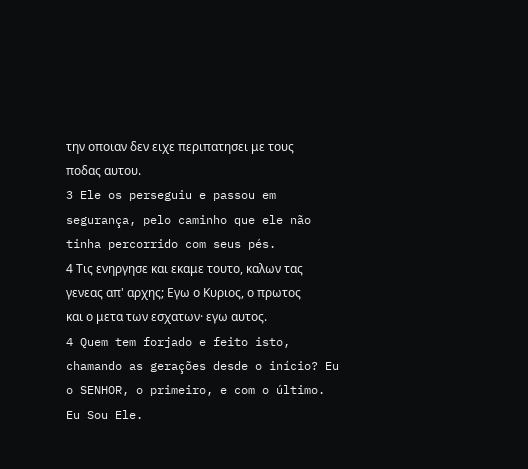την οποιαν δεν ειχε περιπατησει με τους ποδας αυτου.
3 Ele os perseguiu e passou em segurança, pelo caminho que ele não tinha percorrido com seus pés.
4 Τις ενηργησε και εκαμε τουτο, καλων τας γενεας απ' αρχης; Εγω ο Κυριος, ο πρωτος και ο μετα των εσχατων· εγω αυτος.
4 Quem tem forjado e feito isto, chamando as gerações desde o início? Eu o SENHOR, o primeiro, e com o último. Eu Sou Ele.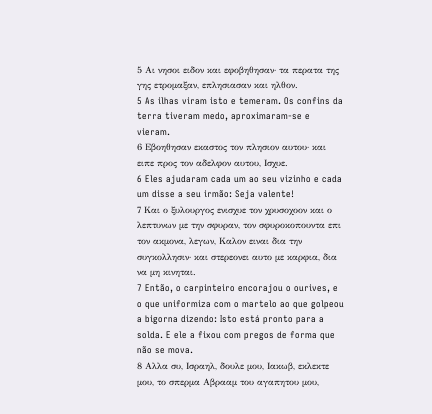5 Αι νησοι ειδον και εφοβηθησαν· τα περατα της γης ετρομαξαν, επλησιασαν και ηλθον.
5 As ilhas viram isto e temeram. Os confins da terra tiveram medo, aproximaram-se e vieram.
6 Εβοηθησαν εκαστος τον πλησιον αυτου· και ειπε προς τον αδελφον αυτου, Ισχυε.
6 Eles ajudaram cada um ao seu vizinho e cada um disse a seu irmão: Seja valente!
7 Και ο ξυλουργος ενισχυε τον χρυσοχοον και ο λεπτυνων με την σφυραν, τον σφυροκοπουντα επι τον ακμονα, λεγων, Καλον ειναι δια την συγκολλησιν· και στερεονει αυτο με καρφια, δια να μη κινηται.
7 Então, o carpinteiro encorajou o ourives, e o que uniformiza com o martelo ao que golpeou a bigorna dizendo: Isto está pronto para a solda. E ele a fixou com pregos de forma que não se mova.
8 Αλλα συ, Ισραηλ, δουλε μου, Ιακωβ, εκλεκτε μου, το σπερμα Αβρααμ του αγαπητου μου,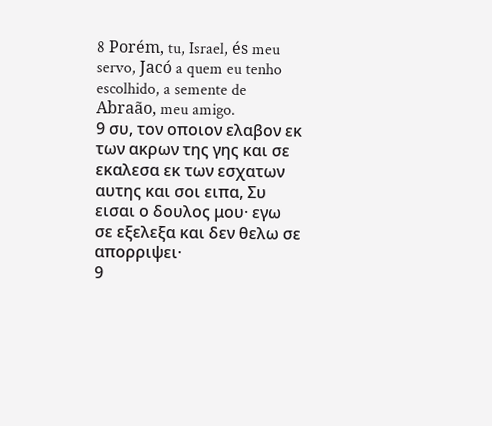8 Porém, tu, Israel, és meu servo, Jacó a quem eu tenho escolhido, a semente de Abraão, meu amigo.
9 συ, τον οποιον ελαβον εκ των ακρων της γης και σε εκαλεσα εκ των εσχατων αυτης και σοι ειπα, Συ εισαι ο δουλος μου· εγω σε εξελεξα και δεν θελω σε απορριψει·
9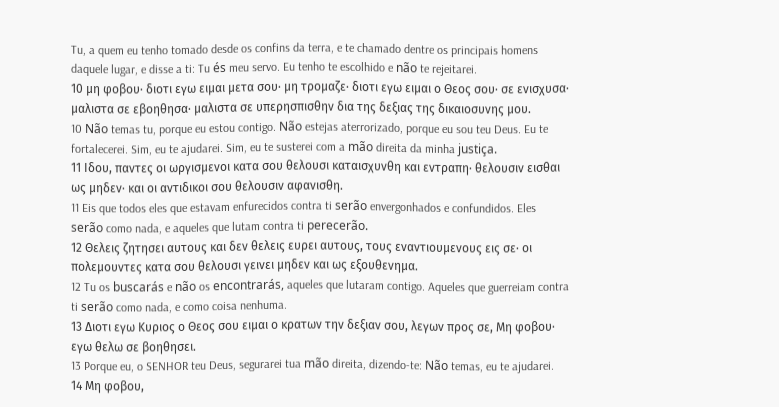Tu, a quem eu tenho tomado desde os confins da terra, e te chamado dentre os principais homens daquele lugar, e disse a ti: Tu és meu servo. Eu tenho te escolhido e não te rejeitarei.
10 μη φοβου· διοτι εγω ειμαι μετα σου· μη τρομαζε· διοτι εγω ειμαι ο Θεος σου· σε ενισχυσα· μαλιστα σε εβοηθησα· μαλιστα σε υπερησπισθην δια της δεξιας της δικαιοσυνης μου.
10 Não temas tu, porque eu estou contigo. Não estejas aterrorizado, porque eu sou teu Deus. Eu te fortalecerei. Sim, eu te ajudarei. Sim, eu te susterei com a mão direita da minha justiça.
11 Ιδου, παντες οι ωργισμενοι κατα σου θελουσι καταισχυνθη και εντραπη· θελουσιν εισθαι ως μηδεν· και οι αντιδικοι σου θελουσιν αφανισθη.
11 Eis que todos eles que estavam enfurecidos contra ti serão envergonhados e confundidos. Eles serão como nada, e aqueles que lutam contra ti perecerão.
12 Θελεις ζητησει αυτους και δεν θελεις ευρει αυτους, τους εναντιουμενους εις σε· οι πολεμουντες κατα σου θελουσι γεινει μηδεν και ως εξουθενημα.
12 Tu os buscarás e não os encontrarás, aqueles que lutaram contigo. Aqueles que guerreiam contra ti serão como nada, e como coisa nenhuma.
13 Διοτι εγω Κυριος ο Θεος σου ειμαι ο κρατων την δεξιαν σου, λεγων προς σε, Μη φοβου· εγω θελω σε βοηθησει.
13 Porque eu, o SENHOR teu Deus, segurarei tua mão direita, dizendo-te: Não temas, eu te ajudarei.
14 Μη φοβου,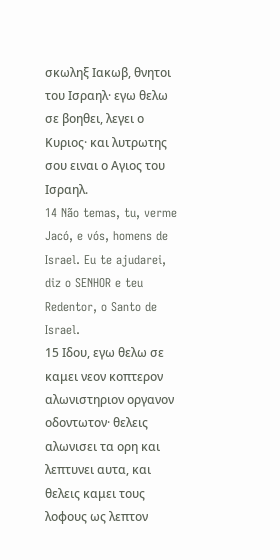σκωληξ Ιακωβ, θνητοι του Ισραηλ· εγω θελω σε βοηθει, λεγει ο Κυριος· και λυτρωτης σου ειναι ο Αγιος του Ισραηλ.
14 Não temas, tu, verme Jacó, e vós, homens de Israel. Eu te ajudarei, diz o SENHOR e teu Redentor, o Santo de Israel.
15 Ιδου, εγω θελω σε καμει νεον κοπτερον αλωνιστηριον οργανον οδοντωτον· θελεις αλωνισει τα ορη και λεπτυνει αυτα, και θελεις καμει τους λοφους ως λεπτον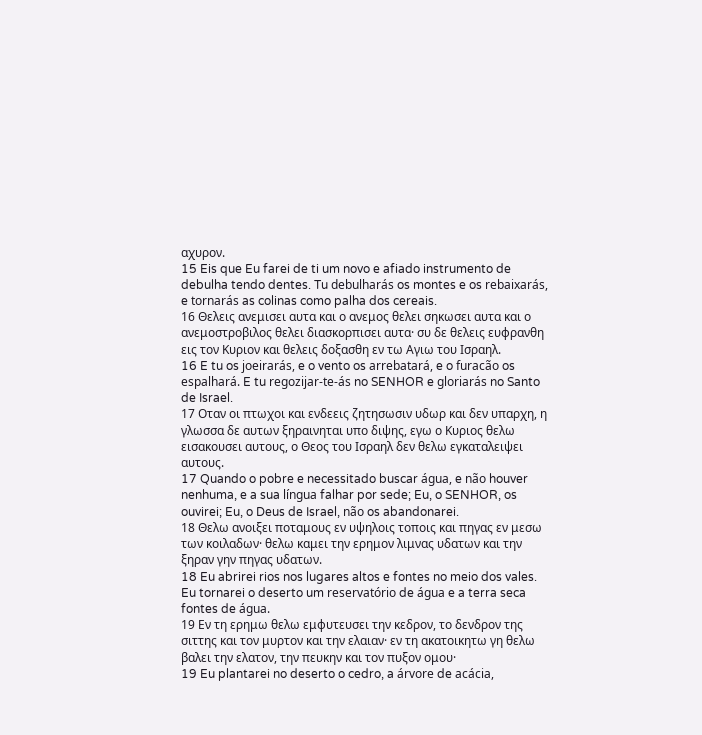αχυρον.
15 Eis que Eu farei de ti um novo e afiado instrumento de debulha tendo dentes. Tu debulharás os montes e os rebaixarás, e tornarás as colinas como palha dos cereais.
16 Θελεις ανεμισει αυτα και ο ανεμος θελει σηκωσει αυτα και ο ανεμοστροβιλος θελει διασκορπισει αυτα· συ δε θελεις ευφρανθη εις τον Κυριον και θελεις δοξασθη εν τω Αγιω του Ισραηλ.
16 E tu os joeirarás, e o vento os arrebatará, e o furacão os espalhará. E tu regozijar-te-ás no SENHOR e gloriarás no Santo de Israel.
17 Οταν οι πτωχοι και ενδεεις ζητησωσιν υδωρ και δεν υπαρχη, η γλωσσα δε αυτων ξηραινηται υπο διψης, εγω ο Κυριος θελω εισακουσει αυτους, ο Θεος του Ισραηλ δεν θελω εγκαταλειψει αυτους.
17 Quando o pobre e necessitado buscar água, e não houver nenhuma, e a sua língua falhar por sede; Eu, o SENHOR, os ouvirei; Eu, o Deus de Israel, não os abandonarei.
18 Θελω ανοιξει ποταμους εν υψηλοις τοποις και πηγας εν μεσω των κοιλαδων· θελω καμει την ερημον λιμνας υδατων και την ξηραν γην πηγας υδατων.
18 Eu abrirei rios nos lugares altos e fontes no meio dos vales. Eu tornarei o deserto um reservatório de água e a terra seca fontes de água.
19 Εν τη ερημω θελω εμφυτευσει την κεδρον, το δενδρον της σιττης και τον μυρτον και την ελαιαν· εν τη ακατοικητω γη θελω βαλει την ελατον, την πευκην και τον πυξον ομου·
19 Eu plantarei no deserto o cedro, a árvore de acácia,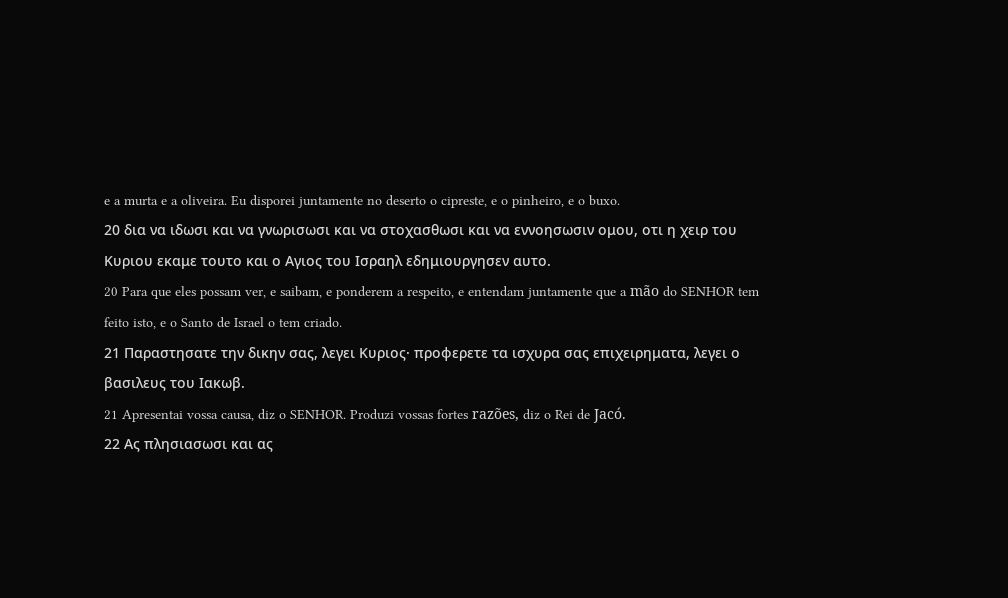e a murta e a oliveira. Eu disporei juntamente no deserto o cipreste, e o pinheiro, e o buxo.
20 δια να ιδωσι και να γνωρισωσι και να στοχασθωσι και να εννοησωσιν ομου, οτι η χειρ του Κυριου εκαμε τουτο και ο Αγιος του Ισραηλ εδημιουργησεν αυτο.
20 Para que eles possam ver, e saibam, e ponderem a respeito, e entendam juntamente que a mão do SENHOR tem feito isto, e o Santo de Israel o tem criado.
21 Παραστησατε την δικην σας, λεγει Κυριος· προφερετε τα ισχυρα σας επιχειρηματα, λεγει ο βασιλευς του Ιακωβ.
21 Apresentai vossa causa, diz o SENHOR. Produzi vossas fortes razões, diz o Rei de Jacó.
22 Ας πλησιασωσι και ας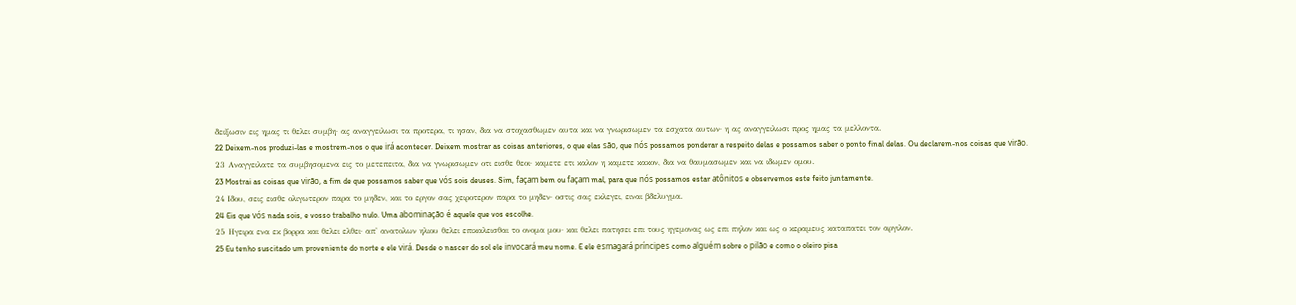δειξωσιν εις ημας τι θελει συμβη· ας αναγγειλωσι τα προτερα, τι ησαν, δια να στοχασθωμεν αυτα και να γνωρισωμεν τα εσχατα αυτων· η ας αναγγειλωσι προς ημας τα μελλοντα.
22 Deixem-nos produzi-las e mostrem-nos o que irá acontecer. Deixem mostrar as coisas anteriores, o que elas são, que nós possamos ponderar a respeito delas e possamos saber o ponto final delas. Ou declarem-nos coisas que virão.
23 Αναγγειλατε τα συμβησομενα εις το μετεπειτα, δια να γνωρισωμεν οτι εισθε θεοι· καμετε ετι καλον η καμετε κακον, δια να θαυμασωμεν και να ιδωμεν ομου.
23 Mostrai as coisas que virão, a fim de que possamos saber que vós sois deuses. Sim, façam bem ou façam mal, para que nós possamos estar atônitos e observemos este feito juntamente.
24 Ιδου, σεις εισθε ολιγωτερον παρα το μηδεν, και το εργον σας χειροτερον παρα το μηδεν· οστις σας εκλεγει, ειναι βδελυγμα.
24 Eis que vós nada sois, e vosso trabalho nulo. Uma abominação é aquele que vos escolhe.
25 Ηγειρα ενα εκ βορρα και θελει ελθει· απ' ανατολων ηλιου θελει επικαλεισθαι το ονομα μου· και θελει πατησει επι τους ηγεμονας ως επι πηλον και ως ο κεραμευς καταπατει τον αργιλον.
25 Eu tenho suscitado um proveniente do norte e ele virá. Desde o nascer do sol ele invocará meu nome. E ele esmagará príncipes como alguém sobre o pilão e como o oleiro pisa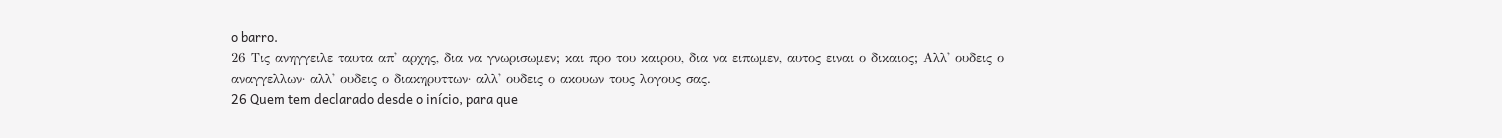o barro.
26 Τις ανηγγειλε ταυτα απ' αρχης, δια να γνωρισωμεν; και προ του καιρου, δια να ειπωμεν, αυτος ειναι ο δικαιος; Αλλ' ουδεις ο αναγγελλων· αλλ' ουδεις ο διακηρυττων· αλλ' ουδεις ο ακουων τους λογους σας.
26 Quem tem declarado desde o início, para que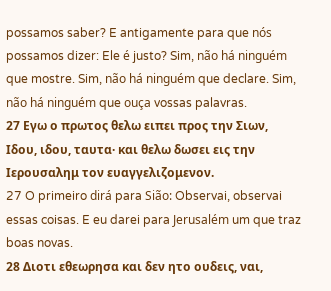possamos saber? E antigamente para que nós possamos dizer: Ele é justo? Sim, não há ninguém que mostre. Sim, não há ninguém que declare. Sim, não há ninguém que ouça vossas palavras.
27 Εγω ο πρωτος θελω ειπει προς την Σιων, Ιδου, ιδου, ταυτα· και θελω δωσει εις την Ιερουσαλημ τον ευαγγελιζομενον.
27 O primeiro dirá para Sião: Observai, observai essas coisas. E eu darei para Jerusalém um que traz boas novas.
28 Διοτι εθεωρησα και δεν ητο ουδεις, ναι,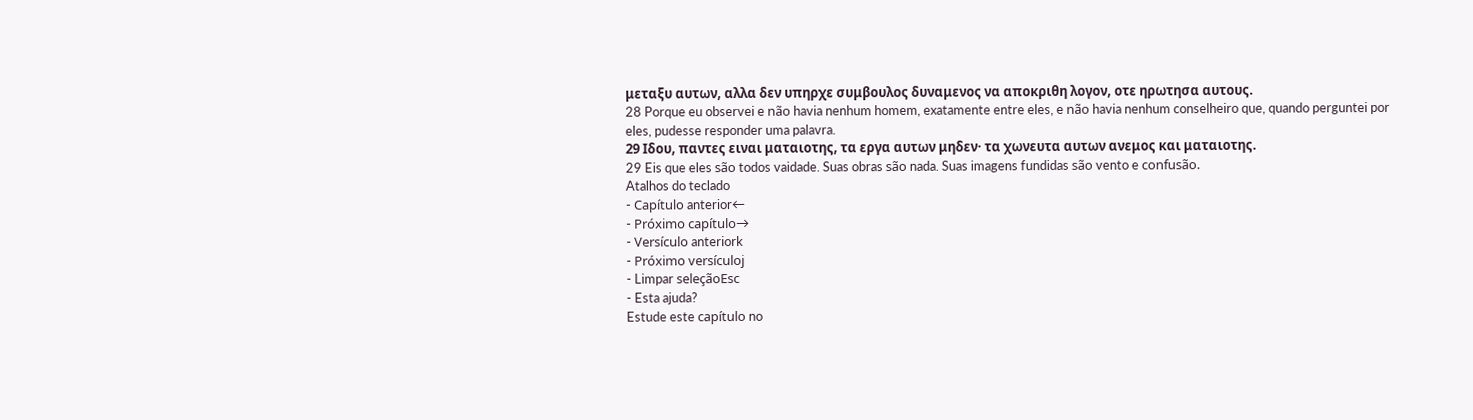μεταξυ αυτων, αλλα δεν υπηρχε συμβουλος δυναμενος να αποκριθη λογον, οτε ηρωτησα αυτους.
28 Porque eu observei e não havia nenhum homem, exatamente entre eles, e não havia nenhum conselheiro que, quando perguntei por eles, pudesse responder uma palavra.
29 Ιδου, παντες ειναι ματαιοτης, τα εργα αυτων μηδεν· τα χωνευτα αυτων ανεμος και ματαιοτης.
29 Eis que eles são todos vaidade. Suas obras são nada. Suas imagens fundidas são vento e confusão.
Atalhos do teclado
- Capítulo anterior←
- Próximo capítulo→
- Versículo anteriork
- Próximo versículoj
- Limpar seleçãoEsc
- Esta ajuda?
Estude este capítulo no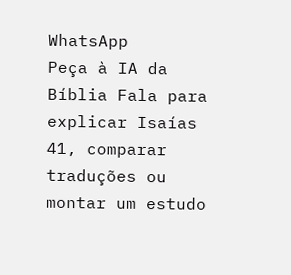WhatsApp
Peça à IA da Bíblia Fala para explicar Isaías 41, comparar traduções ou montar um estudo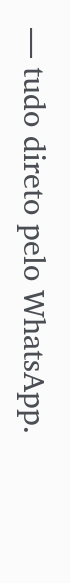— tudo direto pelo WhatsApp.